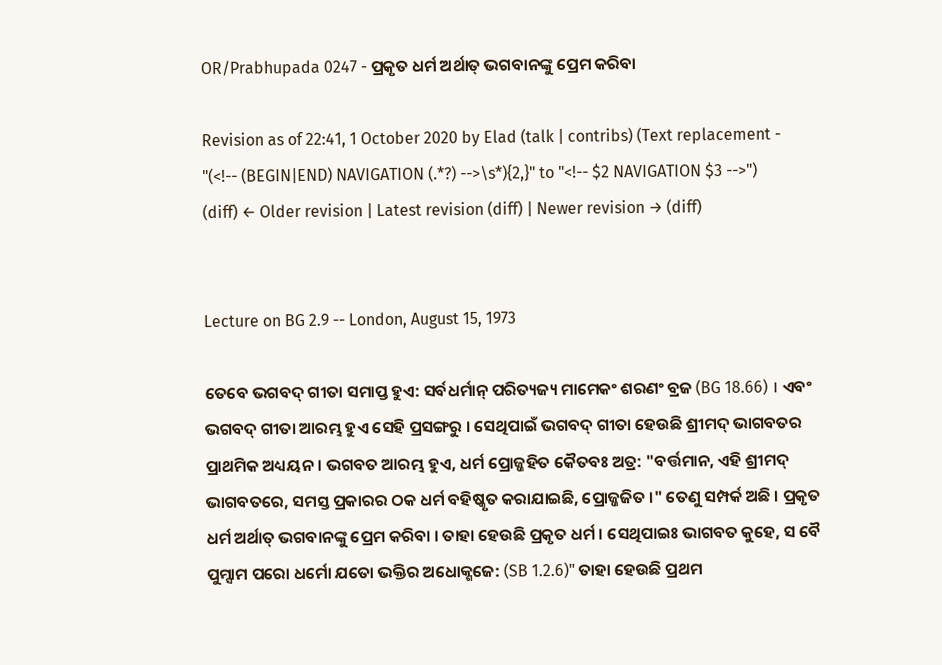OR/Prabhupada 0247 - ପ୍ରକୃତ ଧର୍ମ ଅର୍ଥାତ୍ ଭଗବାନଙ୍କୁ ପ୍ରେମ କରିବା

Revision as of 22:41, 1 October 2020 by Elad (talk | contribs) (Text replacement - "(<!-- (BEGIN|END) NAVIGATION (.*?) -->\s*){2,}" to "<!-- $2 NAVIGATION $3 -->")
(diff) ← Older revision | Latest revision (diff) | Newer revision → (diff)


Lecture on BG 2.9 -- London, August 15, 1973

ତେବେ ଭଗବଦ୍ ଗୀତା ସମାପ୍ତ ହୁଏ: ସର୍ବଧର୍ମାନ୍ ପରିତ୍ୟଜ୍ୟ ମାମେକଂ ଶରଣଂ ବ୍ରଜ (BG 18.66) । ଏବଂ ଭଗବଦ୍ ଗୀତା ଆରମ୍ଭ ହୁଏ ସେହି ପ୍ରସଙ୍ଗରୁ । ସେଥିପାଇଁ ଭଗବଦ୍ ଗୀତା ହେଉଛି ଶ୍ରୀମଦ୍ ଭାଗବତର ପ୍ରାଥମିକ ଅଧ୍ୟୟନ । ଭଗବତ ଆରମ୍ଭ ହୁଏ, ଧର୍ମ ପ୍ରୋଜ୍ଜହିତ କୈତବଃ ଅତ୍ର: "ବର୍ତ୍ତମାନ, ଏହି ଶ୍ରୀମଦ୍ ଭାଗବତରେ, ସମସ୍ତ ପ୍ରକାରର ଠକ ଧର୍ମ ବହିଷ୍କୃତ କରାଯାଇଛି, ପ୍ରୋଜ୍ଜଜିତ ।" ତେଣୁ ସମ୍ପର୍କ ଅଛି । ପ୍ରକୃତ ଧର୍ମ ଅର୍ଥାତ୍ ଭଗବାନଙ୍କୁ ପ୍ରେମ କରିବା । ତାହା ହେଉଛି ପ୍ରକୃତ ଧର୍ମ । ସେଥିପାଇଃ ଭାଗବତ କୁହେ, ସ ବୈ ପୁମ୍ସାମ ପରୋ ଧର୍ମୋ ଯତୋ ଭକ୍ତିର ଅଧୋକ୍ଶଜେ: (SB 1.2.6)" ତାହା ହେଉଛି ପ୍ରଥମ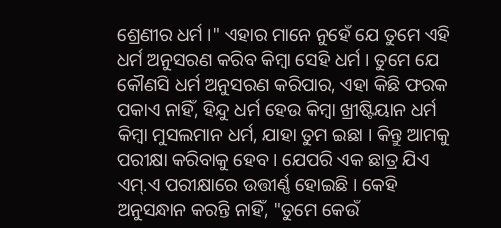ଶ୍ରେଣୀର ଧର୍ମ ।" ଏହାର ମାନେ ନୁହେଁ ଯେ ତୁମେ ଏହି ଧର୍ମ ଅନୁସରଣ କରିବ କିମ୍ଵା ସେହି ଧର୍ମ । ତୁମେ ଯେ କୌଣସି ଧର୍ମ ଅନୁସରଣ କରିପାର, ଏହା କିଛି ଫରକ ପକାଏ ନାହିଁ, ହିନ୍ଦୁ ଧର୍ମ ହେଉ କିମ୍ଵା ଖ୍ରୀଷ୍ଟିୟାନ ଧର୍ମ କିମ୍ଵା ମୁସଲମାନ ଧର୍ମ, ଯାହା ତୁମ ଇଛା । କିନ୍ତୁ ଆମକୁ ପରୀକ୍ଷା କରିବାକୁ ହେବ । ଯେପରି ଏକ ଛାତ୍ର ଯିଏ ଏମ୍.ଏ ପରୀକ୍ଷାରେ ଉତ୍ତୀର୍ଣ୍ଣ ହୋଇଛି । କେହି ଅନୁସନ୍ଧାନ କରନ୍ତି ନାହିଁ, "ତୁମେ କେଉଁ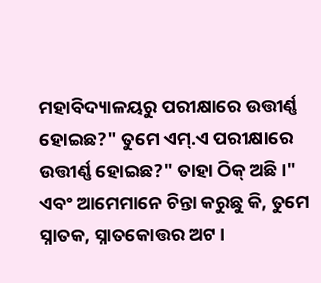ମହାବିଦ୍ୟାଳୟରୁ ପରୀକ୍ଷାରେ ଉତ୍ତୀର୍ଣ୍ଣ ହୋଇଛ?" ତୁମେ ଏମ୍.ଏ ପରୀକ୍ଷାରେ ଉତ୍ତୀର୍ଣ୍ଣ ହୋଇଛ?" ତାହା ଠିକ୍ ଅଛି ।" ଏବଂ ଆମେମାନେ ଚିନ୍ତା କରୁଛୁ କି, ତୁମେ ସ୍ନାତକ, ସ୍ନାତକୋତ୍ତର ଅଟ ।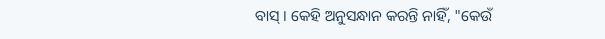ବାସ୍ । କେହି ଅନୁସନ୍ଧାନ କରନ୍ତି ନାହିଁ, "କେଉଁ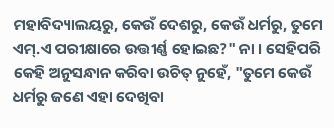ମହାବିଦ୍ୟାଲୟରୁ, କେଉଁ ଦେଶରୁ, କେଉଁ ଧର୍ମରୁ, ତୁମେ ଏମ୍.ଏ ପରୀକ୍ଷାରେ ଉତ୍ତୀର୍ଣ୍ଣ ହୋଇଛ?" ନା । ସେହିପରି କେହି ଅନୁସନ୍ଧାନ କରିବା ଉଚିତ୍ ନୁହେଁ, "ତୁମେ କେଉଁ ଧର୍ମରୁ ଜଣେ ଏହା ଦେଖିବା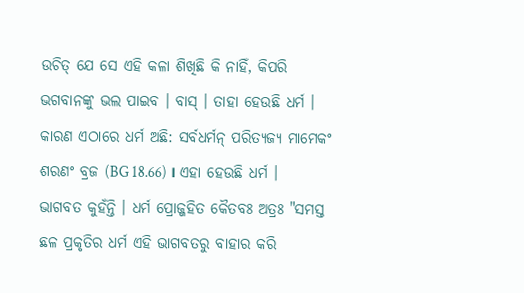ଉଚିତ୍ ଯେ ସେ ଏହି କଳା ଶିଖିଛି କି ନାହିଁ, କିପରି ଭଗବାନଙ୍କୁ ଭଲ ପାଇବ । ବାସ୍ । ତାହା ହେଉଛି ଧର୍ମ । କାରଣ ଏଠାରେ ଧର୍ମ ଅଛି: ସର୍ବଧର୍ମନ୍ ପରିତ୍ୟଜ୍ୟ ମାମେକଂ ଶରଣଂ ବ୍ରଜ (BG 18.66) । ଏହା ହେଉଛି ଧର୍ମ । ଭାଗବତ କୁହଁନ୍ତି । ଧର୍ମ ପ୍ରୋଜ୍ଜହିତ କୈତବଃ ଅତ୍ରଃ "ସମସ୍ତ ଛଳ ପ୍ରକୃତିର ଧର୍ମ ଏହି ଭାଗବତରୁ ବାହାର କରି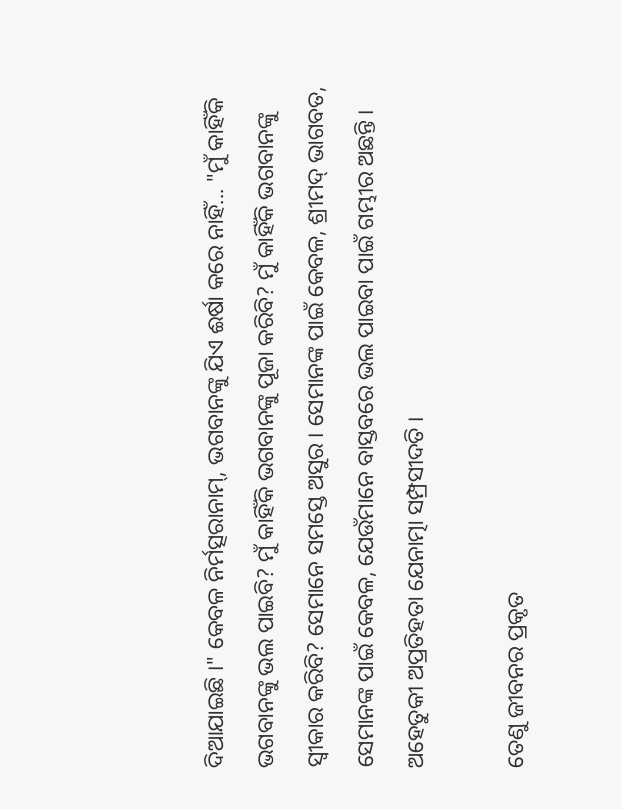ଦିଆଯାଇଛି ।" କେବଳ ନିର୍ମତ୍ସରାନାମ୍, ଭଗବାନଙ୍କୁ ଯିଏ ଈର୍ଷା କରେ ନାହିଁ... "ମୁଁ କାହିଁକି ଭଗବାନଙ୍କୁ ଭଲ ପାଇବି? ମୁଁ କାହିଁକି ଭଗବାନଙ୍କୁ ପୂଜା କରିବି? ମୁଁ କାହିଁକି ଭଗବାନଙ୍କୁ ସ୍ଵୀକାର କରିବି? ସେମାନେ ସମସ୍ତେ ଅସୁର । ସେମାନଙ୍କ ପାଇଁ କେବଳ, ଶ୍ରୀମଦ୍ ଭାଗବତ, ସେମାନଙ୍କ ପାଇଁ କେବଳ, ଯେଉଁମାନେ ବାସ୍ତବରେ ଭଲ ପାଇବା ପାଇଁ ଗମ୍ଭୀର ଅଛନ୍ତି । ଅହେତୁକୀ ଅପ୍ରତିହତା ଯେନାତ୍ମା ସମ୍ପ୍ରସୀଦତି ।

ତେଣୁ ଜୀବନର ପ୍ରକୃତ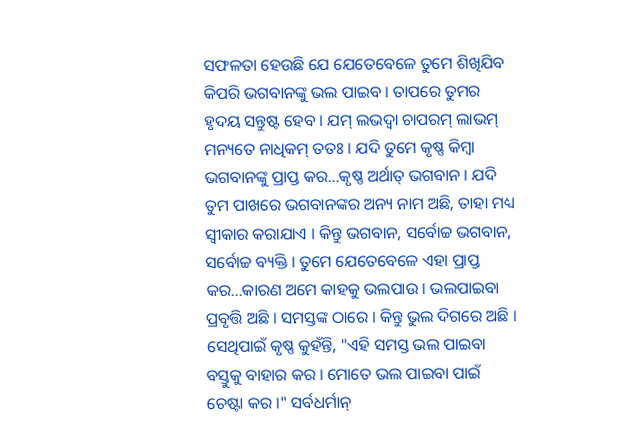ସଫଳତା ହେଉଛି ଯେ ଯେତେବେଳେ ତୁମେ ଶିଖିଯିବ କିପରି ଭଗବାନଙ୍କୁ ଭଲ ପାଇବ । ତାପରେ ତୁମର ହୃଦୟ ସନ୍ତୁଷ୍ଟ ହେବ । ଯମ୍ ଲଭଦ୍ଵା ଚାପରମ୍ ଲାଭମ୍ ମନ୍ୟତେ ନାଧିକମ୍ ତତଃ । ଯଦି ତୁମେ କୃଷ୍ଣ କିମ୍ଵା ଭଗବାନଙ୍କୁ ପ୍ରାପ୍ତ କର...କୃଷ୍ଣ ଅର୍ଥାତ୍ ଭଗବାନ । ଯଦି ତୁମ ପାଖରେ ଭଗବାନଙ୍କର ଅନ୍ୟ ନାମ ଅଛି, ତାହା ମଧ୍ୟ ସ୍ଵୀକାର କରାଯାଏ । କିନ୍ତୁ ଭଗବାନ, ସର୍ବୋଚ୍ଚ ଭଗବାନ, ସର୍ବୋଚ୍ଚ ବ୍ୟକ୍ତି । ତୁମେ ଯେତେବେଳେ ଏହା ପ୍ରାପ୍ତ କର...କାରଣ ଅମେ କାହକୁ ଭଲପାଉ । ଭଲପାଇବା ପ୍ରବୃତ୍ତି ଅଛି । ସମସ୍ତଙ୍କ ଠାରେ । କିନ୍ତୁ ଭୁଲ ଦିଗରେ ଅଛି । ସେଥିପାଇଁ କୃଷ୍ଣ କୁହଁନ୍ତି, "ଏହି ସମସ୍ତ ଭଲ ପାଇବା ବସ୍ତୁକୁ ବାହାର କର । ମୋତେ ଭଲ ପାଇବା ପାଇଁ ଚେଷ୍ଟା କର ।" ସର୍ବଧର୍ମାନ୍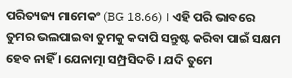ପରିତ୍ୟଜ୍ୟ ମାମେକଂ (BG 18.66) । ଏହି ପରି ଭାବରେ ତୁମର ଭଲପାଇବା ତୁମକୁ କଦାପି ସନ୍ତୁଷ୍ଟ କରିବା ପାଇଁ ସକ୍ଷମ ହେବ ନାହିଁ । ଯେନାତ୍ମା ସମ୍ପ୍ରସିଦତି । ଯଦି ତୁମେ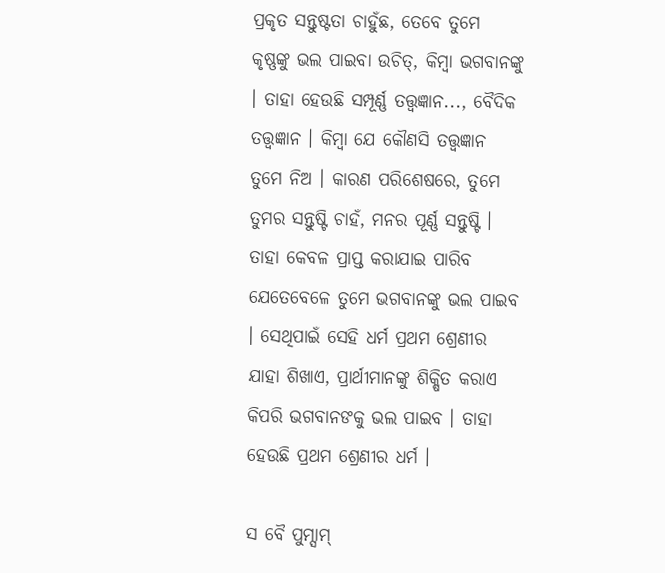ପ୍ରକୃତ ସନ୍ତୁଷ୍ଟତା ଚାହୁଁଛ, ତେବେ ତୁମେ କୃଷ୍ଣଙ୍କୁ ଭଲ ପାଇବା ଉଚିତ୍, କିମ୍ଵା ଭଗବାନଙ୍କୁ । ତାହା ହେଉଛି ସମ୍ପୂର୍ଣ୍ଣ ତତ୍ତ୍ଵଜ୍ଞାନ..., ବୈଦିକ ତତ୍ତ୍ଵଜ୍ଞାନ । କିମ୍ଵା ଯେ କୌଣସି ତତ୍ତ୍ଵଜ୍ଞାନ ତୁମେ ନିଅ । କାରଣ ପରିଶେଷରେ, ତୁମେ ତୁମର ସନ୍ତୁଷ୍ଟି ଚାହଁ, ମନର ପୂର୍ଣ୍ଣ ସନ୍ତୁଷ୍ଟି । ତାହା କେବଳ ପ୍ରାପ୍ତ କରାଯାଇ ପାରିବ ଯେତେବେଳେ ତୁମେ ଭଗବାନଙ୍କୁ ଭଲ ପାଇବ । ସେଥିପାଇଁ ସେହି ଧର୍ମ ପ୍ରଥମ ଶ୍ରେଣୀର ଯାହା ଶିଖାଏ, ପ୍ରାର୍ଥୀମାନଙ୍କୁ ଶିକ୍ଷିତ କରାଏ କିପରି ଭଗବାନଙକୁ ଭଲ ପାଇବ । ତାହା ହେଉଛି ପ୍ରଥମ ଶ୍ରେଣୀର ଧର୍ମ ।

ସ ବୈ ପୁମ୍ସାମ୍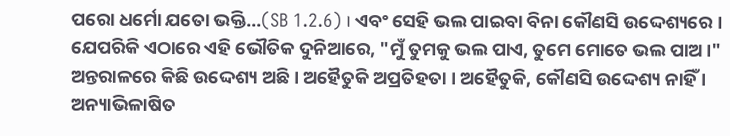ପରୋ ଧର୍ମୋ ଯତୋ ଭକ୍ତି...(SB 1.2.6) । ଏବଂ ସେହି ଭଲ ପାଇବା ବିନା କୌଣସି ଉଦ୍ଦେଶ୍ୟରେ । ଯେପରିକି ଏଠାରେ ଏହି ଭୌତିକ ଦୁନିଆରେ, "ମୁଁ ତୁମକୁ ଭଲ ପାଏ, ତୁମେ ମୋତେ ଭଲ ପାଅ ।" ଅନ୍ତରାଳରେ କିଛି ଉଦ୍ଦେଶ୍ୟ ଅଛି । ଅହୈତୁକି ଅପ୍ରତିହତା । ଅହୈତୁକି, କୌଣସି ଉଦ୍ଦେଶ୍ୟ ନାହିଁ । ଅନ୍ୟାଭିଳାଷିତ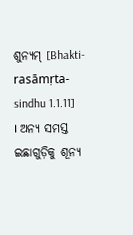ଶୁନ୍ୟମ୍ [Bhakti-rasāmṛta-sindhu 1.1.11] । ଅନ୍ୟ ସମସ୍ତ ଇଛାଗୁଡ଼ିକୁ ଶୂନ୍ୟ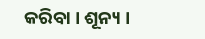କରିବା । ଶୂନ୍ୟ ।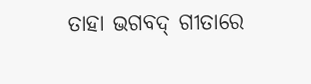ତାହା ଭଗବଦ୍ ଗୀତାରେ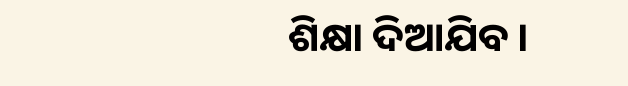ଶିକ୍ଷା ଦିଆଯିବ ।